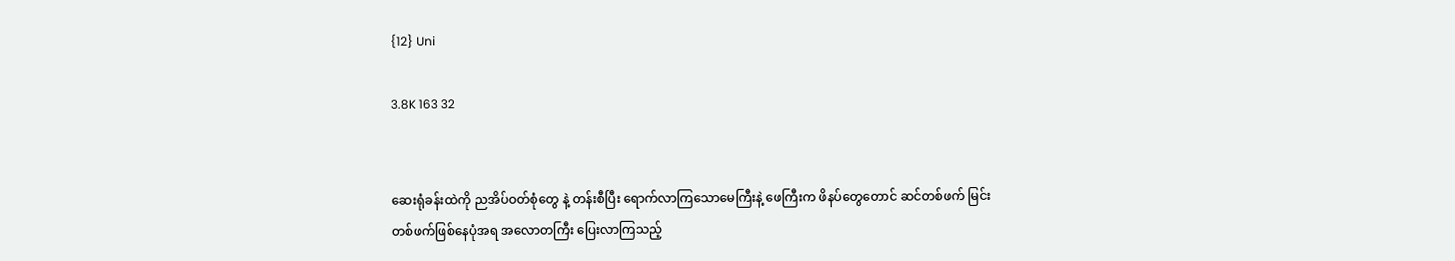{12} Uni

3.8K 163 32


ဆေးရုံခန်းထဲကို ညအိပ်ဝတ်စုံတွေ နဲ့ တန်းစီပြီး ရောက်လာကြသောမေကြီးနဲ့ ဖေကြီးက ဖိနပ်တွေတောင် ဆင်တစ်ဖက် မြင်းတစ်ဖက်ဖြစ်နေပုံအရ အလောတကြီး ပြေးလာကြသည့်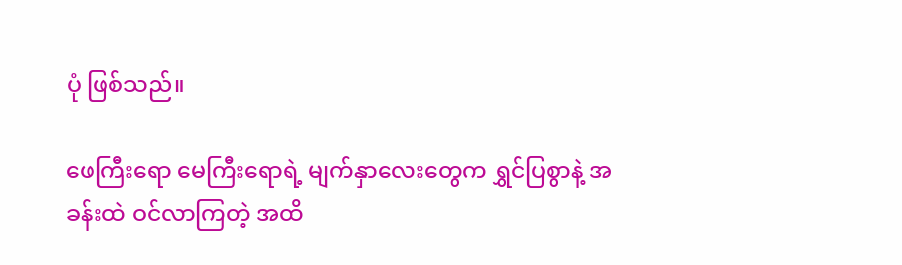ပုံ ဖြစ်သည်။

ဖေကြီးရော မေကြီးရောရဲ့ မျက်နှာလေးတွေက ရွှင်ပြစွာနဲ့ အခန်းထဲ ဝင်လာကြတဲ့ အထိ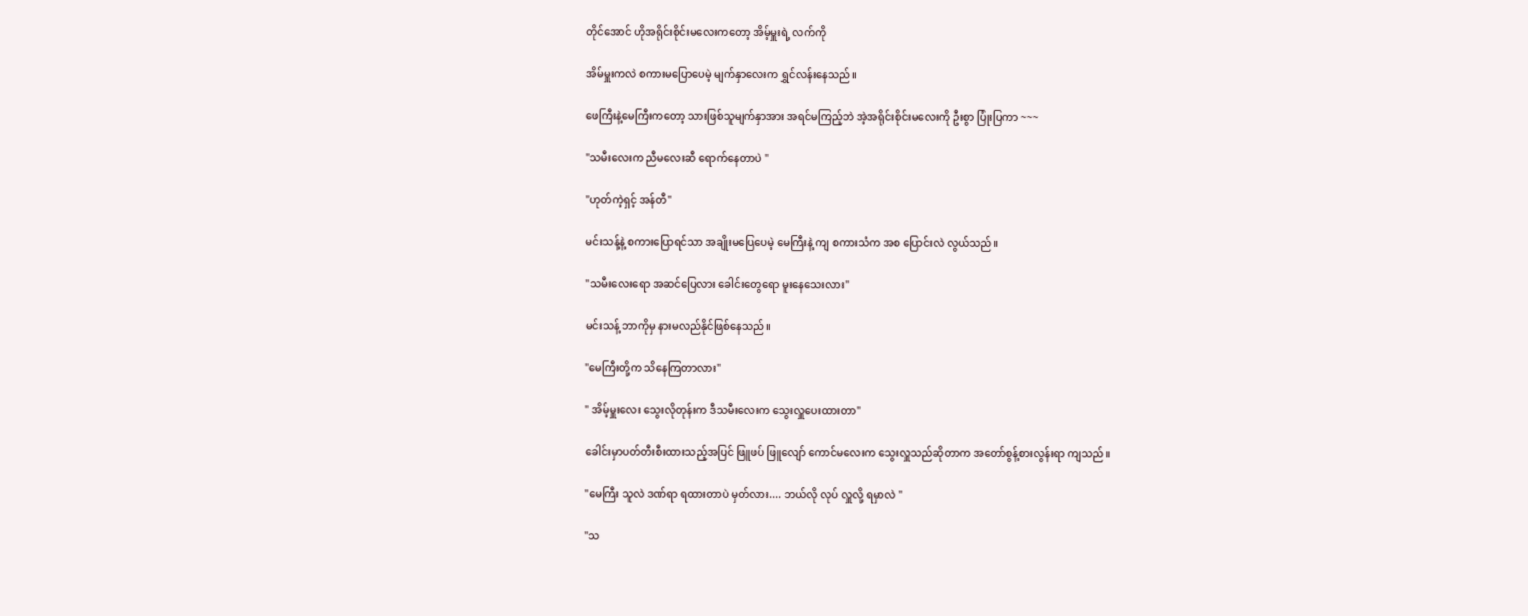တိုင်အောင် ဟိုအရိုင်းစိုင်းမလေးကတော့ အိမ့်မှူးရဲ့ လက်ကို

အိမ်မှူးကလဲ စကားမပြောပေမဲ့ မျက်နှာလေးက ရွှင်လန်းနေသည်။

ဖေကြီးနဲ့မေကြီးကတော့ သားဖြစ်သူမျက်နှာအား အရင်မကြည့်ဘဲ အဲ့အရိုင်းစိုင်းမလေးကို ဦးစွာ ပြုံးပြကာ ~~~

"သမီးလေးက ညီမလေးဆီ ရောက်နေတာပဲ "

"ဟုတ်ကဲ့ရှင့် အန်တီ"

မင်းသန့်နဲ့ စကားပြောရင်သာ အချိုးမပြေပေမဲ့ မေကြီးနဲ့ ကျ စကားသံက အစ ပြောင်းလဲ လွယ်သည်။

"သမီးလေးရော အဆင်ပြေလား ခေါင်းတွေရော မူးနေသေးလား"

မင်းသန့် ဘာကိုမှ နားမလည်နိုင်ဖြစ်နေသည်။

"မေကြီးတို့က သိနေကြတာလား"

" အိမ့်မှူးလေး သွေးလိုတုန်းက ဒီသမီးလေးက သွေးလှူပေးထားတာ"

ခေါင်းမှာပတ်တီးစီးထားသည့်အပြင် ဖြူဖပ် ဖြူလျော် ကောင်မလေးက သွေးလှူသည်ဆိုတာက အတော်စွန့်စားလွန်းရာ ကျသည်။

"မေကြီး သူလဲ ဒဏ်ရာ ရထားတာပဲ မှတ်လား.... ဘယ်လို လုပ် လှူလို့ ရမှာလဲ "

"သ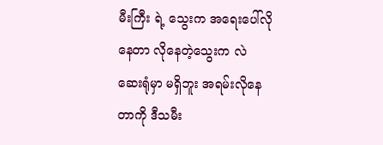မီးကြီး ရဲ့ သွေးက အရေးပေါ်လိုနေတာ လိုနေတဲ့သွေးက လဲ ဆေးရုံမှာ မရှိဘူး အရမ်းလိုနေတာကို ဒီသမီး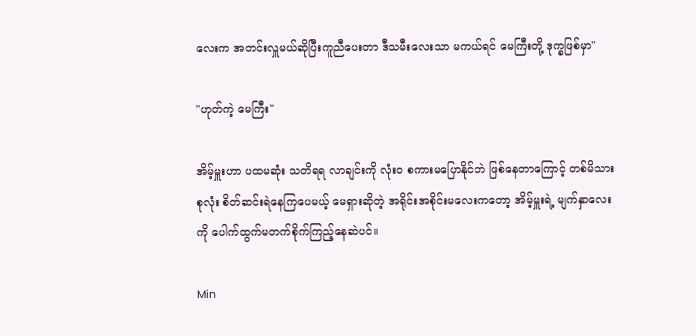လေးက အတင်းလှူမယ်ဆိုပြီးကူညီပေးတာ ဒီသမီးလေးသာ မကယ်ရင် မေကြီးတို့ ဒုက္ခဖြစ်မှာ"

"ဟုတ်ကဲ့ မေကြီး"

အိမ့်မှူးဟာ ပထမဆုံး သတိရရ လာချင်းကို လုံးဝ စကားမပြောနိုင်ဘဲ ဖြစ်နေတာကြောင့် တစ်မိသားစုလုံး စိတ်ဆင်းရဲနေကြပေမယ့် မေရှားဆိုတဲ့ အရိုင်းအစိုင်းမလေးကတော့ အိမ့်မှူးရဲ့ မျက်နှာလေးကို ပေါက်ထွက်မတက်စိုက်ကြည့်နေဆဲပင်။

Min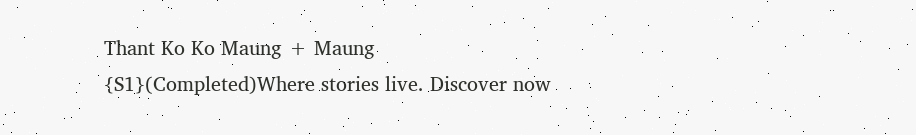Thant Ko Ko Maung + Maung  {S1}(Completed)Where stories live. Discover now